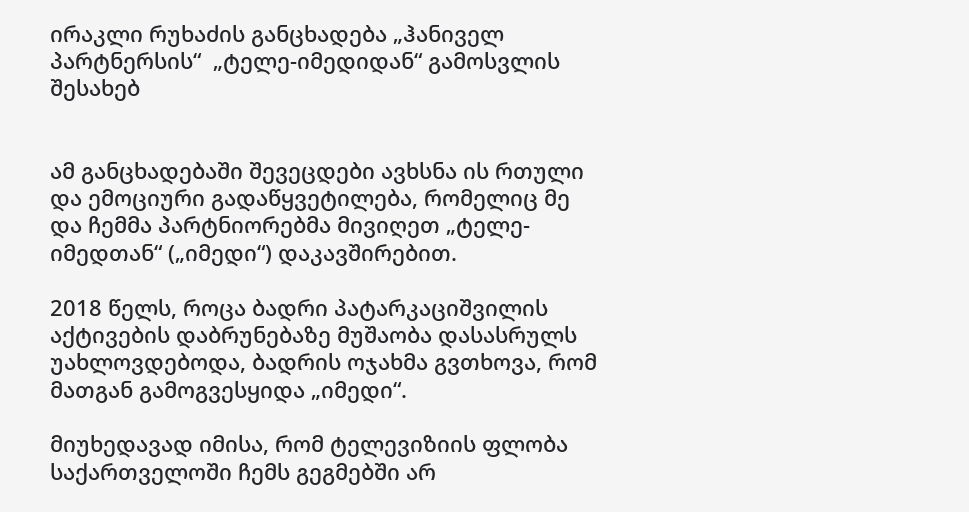ირაკლი რუხაძის განცხადება „ჰანიველ პარტნერსის“  „ტელე-იმედიდან“ გამოსვლის შესახებ


ამ განცხადებაში შევეცდები ავხსნა ის რთული და ემოციური გადაწყვეტილება, რომელიც მე და ჩემმა პარტნიორებმა მივიღეთ „ტელე-იმედთან“ („იმედი“) დაკავშირებით.

2018 წელს, როცა ბადრი პატარკაციშვილის აქტივების დაბრუნებაზე მუშაობა დასასრულს უახლოვდებოდა, ბადრის ოჯახმა გვთხოვა, რომ მათგან გამოგვესყიდა „იმედი“.

მიუხედავად იმისა, რომ ტელევიზიის ფლობა საქართველოში ჩემს გეგმებში არ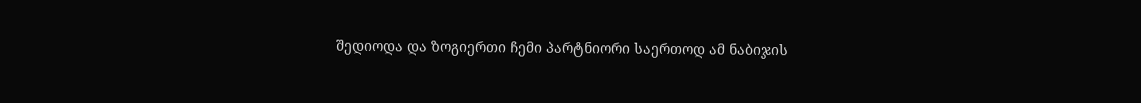შედიოდა და ზოგიერთი ჩემი პარტნიორი საერთოდ ამ ნაბიჯის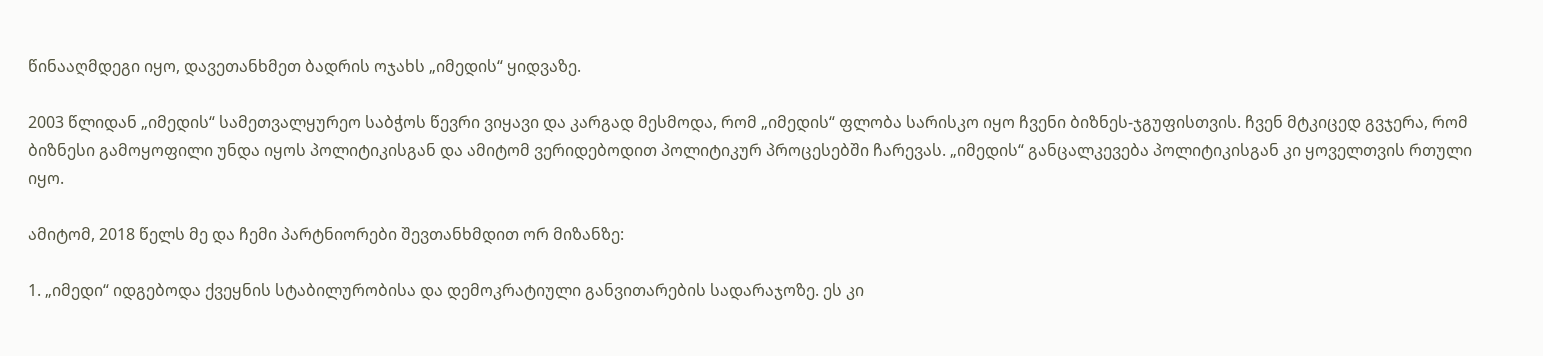წინააღმდეგი იყო, დავეთანხმეთ ბადრის ოჯახს „იმედის“ ყიდვაზე.

2003 წლიდან „იმედის“ სამეთვალყურეო საბჭოს წევრი ვიყავი და კარგად მესმოდა, რომ „იმედის“ ფლობა სარისკო იყო ჩვენი ბიზნეს-ჯგუფისთვის. ჩვენ მტკიცედ გვჯერა, რომ ბიზნესი გამოყოფილი უნდა იყოს პოლიტიკისგან და ამიტომ ვერიდებოდით პოლიტიკურ პროცესებში ჩარევას. „იმედის“ განცალკევება პოლიტიკისგან კი ყოველთვის რთული იყო.

ამიტომ, 2018 წელს მე და ჩემი პარტნიორები შევთანხმდით ორ მიზანზე:

1. „იმედი“ იდგებოდა ქვეყნის სტაბილურობისა და დემოკრატიული განვითარების სადარაჯოზე. ეს კი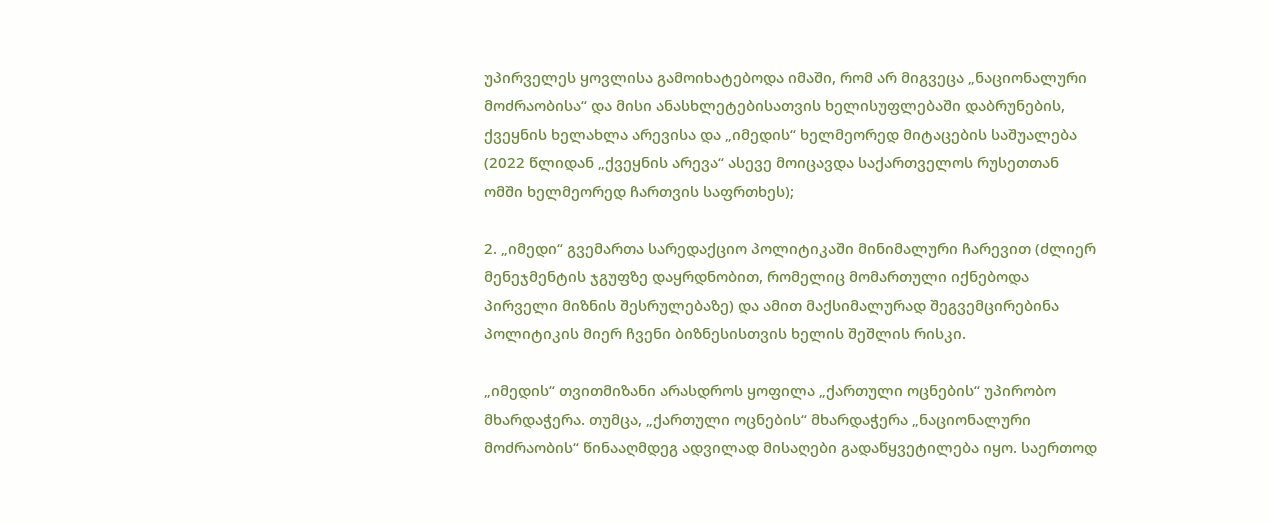უპირველეს ყოვლისა გამოიხატებოდა იმაში, რომ არ მიგვეცა „ნაციონალური მოძრაობისა“ და მისი ანასხლეტებისათვის ხელისუფლებაში დაბრუნების, ქვეყნის ხელახლა არევისა და „იმედის“ ხელმეორედ მიტაცების საშუალება (2022 წლიდან „ქვეყნის არევა“ ასევე მოიცავდა საქართველოს რუსეთთან ომში ხელმეორედ ჩართვის საფრთხეს);

2. „იმედი“ გვემართა სარედაქციო პოლიტიკაში მინიმალური ჩარევით (ძლიერ მენეჯმენტის ჯგუფზე დაყრდნობით, რომელიც მომართული იქნებოდა პირველი მიზნის შესრულებაზე) და ამით მაქსიმალურად შეგვემცირებინა პოლიტიკის მიერ ჩვენი ბიზნესისთვის ხელის შეშლის რისკი.

„იმედის“ თვითმიზანი არასდროს ყოფილა „ქართული ოცნების“ უპირობო მხარდაჭერა. თუმცა, „ქართული ოცნების“ მხარდაჭერა „ნაციონალური მოძრაობის“ წინააღმდეგ ადვილად მისაღები გადაწყვეტილება იყო. საერთოდ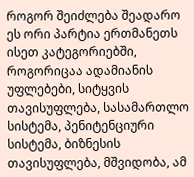როგორ შეიძლება შეადარო ეს ორი პარტია ერთმანეთს ისეთ კატეგორიებში, როგორიცაა ადამიანის უფლებები, სიტყვის თავისუფლება, სასამართლო სისტემა, პენიტენციური სისტემა, ბიზნესის თავისუფლება, მშვიდობა, ამ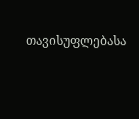თავისუფლებასა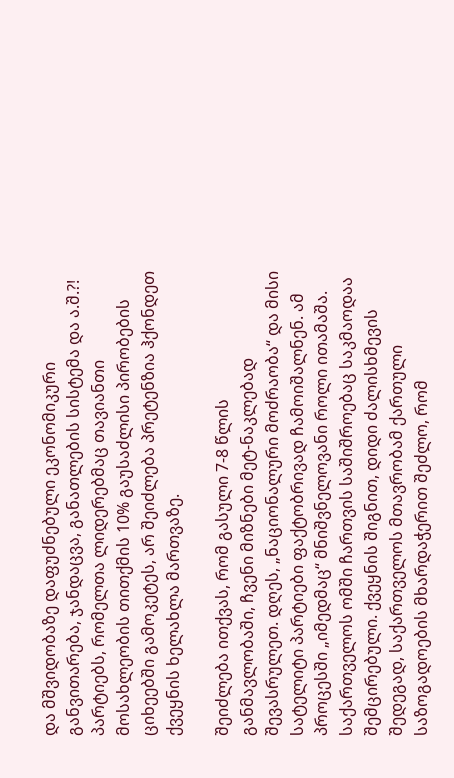და მშვიდობაზე დაფუძნებული ეკონომიკური განვითარება, ჯანდაცვა, განათლების სისტემა და ა.შ.?! პარტიებს, რომელთა ლიდერებმაც თავიანთი მოსახლეობის თითქმის 10% გაუსაძლისი პირობების ციხეებში გამოკეტეს, არ შეიძლება პრეტენზია ჰქონდეთ ქვეყნის ხელახლა მართვაზე.

შეიძლება ითქვას, რომ გასული 7-8 წლის განმავლობაში, ჩვენი მიზნები მეტ-ნაკლებად შევასრულეთ. დღეს, „ნაციონალური მოძრაობა“ და მისი სატელიტი პარტიები ფაქტობრივად ჩამოიშალნენ. ამ პროცესში „იმედმაც“ მნიშვნელოვანი როლი ითამაშა. საქართველოს ომში ჩართვის საშიშროებაც საკმაოდაა შემცირებული. ქვეყნის შიგნით, დიდი ძალისხმევის შედეგად, საქართველოს მთავრობამ ქართული საზოგადოების მხარდაჭერით შეძლო, რომ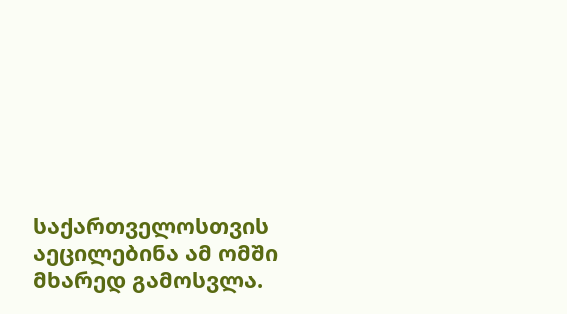საქართველოსთვის აეცილებინა ამ ომში მხარედ გამოსვლა.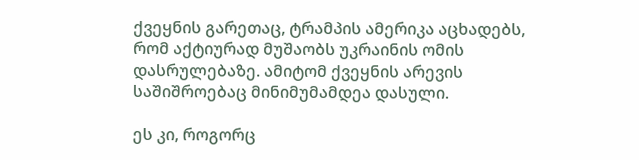ქვეყნის გარეთაც, ტრამპის ამერიკა აცხადებს, რომ აქტიურად მუშაობს უკრაინის ომის დასრულებაზე. ამიტომ ქვეყნის არევის საშიშროებაც მინიმუმამდეა დასული.

ეს კი, როგორც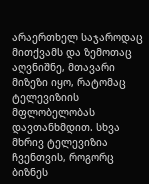არაერთხელ საჯაროდაც მითქვამს და ზემოთაც აღვნიშნე, მთავარი მიზეზი იყო, რატომაც ტელევიზიის მფლობელობას დავთანხმდით. სხვა მხრივ ტელევიზია ჩვენთვის, როგორც ბიზნეს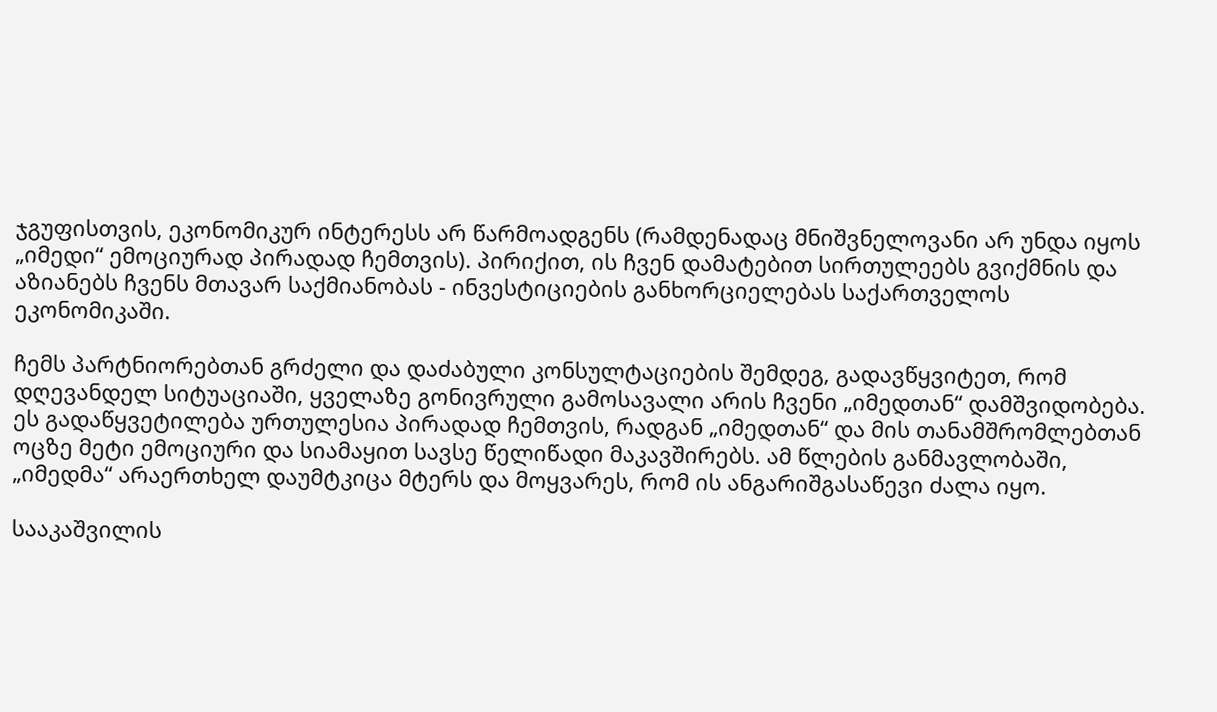ჯგუფისთვის, ეკონომიკურ ინტერესს არ წარმოადგენს (რამდენადაც მნიშვნელოვანი არ უნდა იყოს „იმედი“ ემოციურად პირადად ჩემთვის). პირიქით, ის ჩვენ დამატებით სირთულეებს გვიქმნის და აზიანებს ჩვენს მთავარ საქმიანობას - ინვესტიციების განხორციელებას საქართველოს ეკონომიკაში.

ჩემს პარტნიორებთან გრძელი და დაძაბული კონსულტაციების შემდეგ, გადავწყვიტეთ, რომ დღევანდელ სიტუაციაში, ყველაზე გონივრული გამოსავალი არის ჩვენი „იმედთან“ დამშვიდობება.
ეს გადაწყვეტილება ურთულესია პირადად ჩემთვის, რადგან „იმედთან“ და მის თანამშრომლებთან ოცზე მეტი ემოციური და სიამაყით სავსე წელიწადი მაკავშირებს. ამ წლების განმავლობაში, „იმედმა“ არაერთხელ დაუმტკიცა მტერს და მოყვარეს, რომ ის ანგარიშგასაწევი ძალა იყო.

სააკაშვილის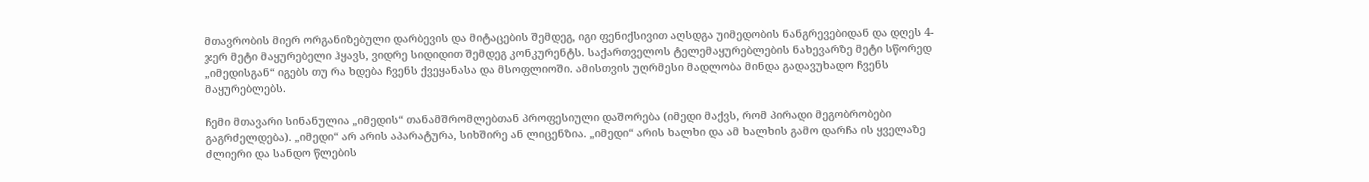მთავრობის მიერ ორგანიზებული დარბევის და მიტაცების შემდეგ, იგი ფენიქსივით აღსდგა უიმედობის ნანგრევებიდან და დღეს 4-ჯერ მეტი მაყურებელი ჰყავს, ვიდრე სიდიდით შემდეგ კონკურენტს. საქართველოს ტელემაყურებლების ნახევარზე მეტი სწორედ „იმედისგან“ იგებს თუ რა ხდება ჩვენს ქვეყანასა და მსოფლიოში. ამისთვის უღრმესი მადლობა მინდა გადავუხადო ჩვენს მაყურებლებს.

ჩემი მთავარი სინანულია „იმედის“ თანამშრომლებთან პროფესიული დაშორება (იმედი მაქვს, რომ პირადი მეგობრობები გაგრძელდება). „იმედი“ არ არის აპარატურა, სიხშირე ან ლიცენზია. „იმედი“ არის ხალხი და ამ ხალხის გამო დარჩა ის ყველაზე ძლიერი და სანდო წლების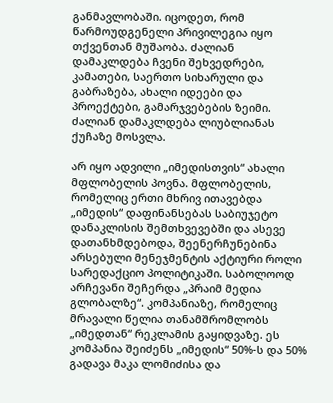განმავლობაში. იცოდეთ, რომ წარმოუდგენელი პრივილეგია იყო თქვენთან მუშაობა. ძალიან დამაკლდება ჩვენი შეხვედრები, კამათები, საერთო სიხარული და გაბრაზება, ახალი იდეები და პროექტები, გამარჯვებების ზეიმი. ძალიან დამაკლდება ლიუბლიანას ქუჩაზე მოსვლა.

არ იყო ადვილი „იმედისთვის“ ახალი მფლობელის პოვნა. მფლობელის, რომელიც ერთი მხრივ ითავებდა „იმედის“ დაფინანსებას საბიუჯეტო დანაკლისის შემთხვევებში და ასევე დათანხმდებოდა, შეენერჩუნებინა არსებული მენეჯმენტის აქტიური როლი სარედაქციო პოლიტიკაში. საბოლოოდ არჩევანი შეჩერდა „პრაიმ მედია გლობალზე“. კომპანიაზე, რომელიც მრავალი წელია თანამშრომლობს „იმედთან“ რეკლამის გაყიდვაზე. ეს კომპანია შეიძენს „იმედის“ 50%-ს და 50% გადავა მაკა ლომიძისა და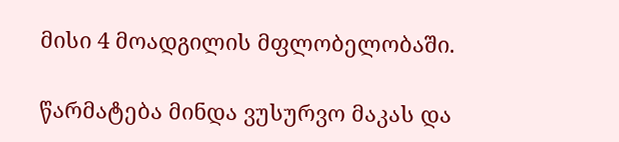მისი 4 მოადგილის მფლობელობაში.

წარმატება მინდა ვუსურვო მაკას და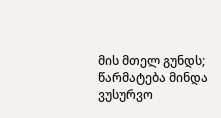მის მთელ გუნდს; წარმატება მინდა ვუსურვო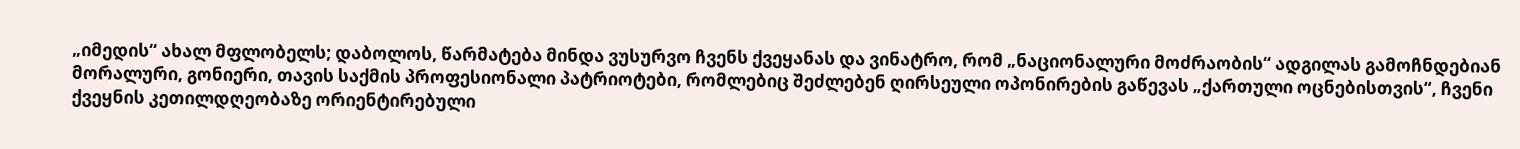„იმედის“ ახალ მფლობელს; დაბოლოს, წარმატება მინდა ვუსურვო ჩვენს ქვეყანას და ვინატრო, რომ „ნაციონალური მოძრაობის“ ადგილას გამოჩნდებიან მორალური, გონიერი, თავის საქმის პროფესიონალი პატრიოტები, რომლებიც შეძლებენ ღირსეული ოპონირების გაწევას „ქართული ოცნებისთვის“, ჩვენი ქვეყნის კეთილდღეობაზე ორიენტირებული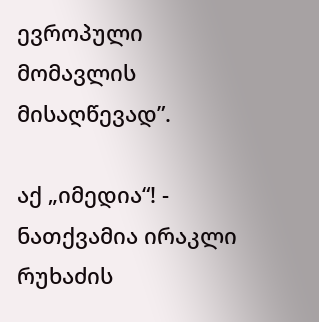ევროპული მომავლის მისაღწევად”.

აქ „იმედია“! - ნათქვამია ირაკლი რუხაძის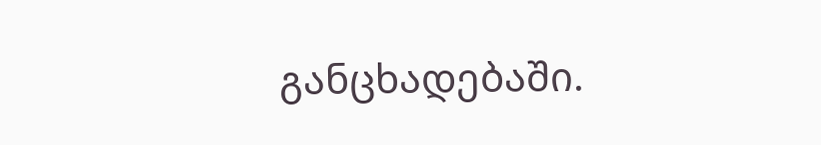განცხადებაში.